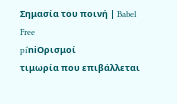Σημασία του ποινή | Babel Free
piˈniΟρισμοί
τιμωρία που επιβάλλεται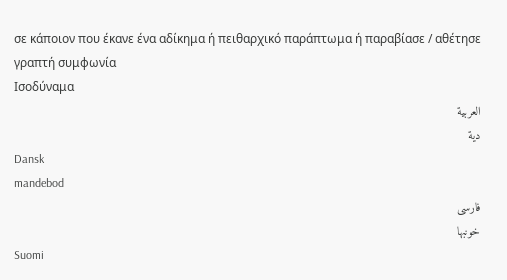σε κάποιον που έκανε ένα αδίκημα ή πειθαρχικό παράπτωμα ή παραβίασε / αθέτησε γραπτή συμφωνία
Ισοδύναμα
العربية
دية
Dansk
mandebod
فارسی
خونبها
Suomi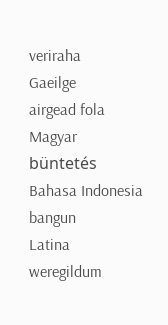veriraha
Gaeilge
airgead fola
Magyar
büntetés
Bahasa Indonesia
bangun
Latina
weregildum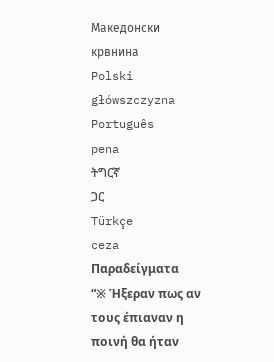Македонски
крвнина
Polski
główszczyzna
Português
pena
ትግርኛ
ጋር
Türkçe
ceza
Παραδείγματα
“※ Ήξεραν πως αν τους έπιαναν η ποινή θα ήταν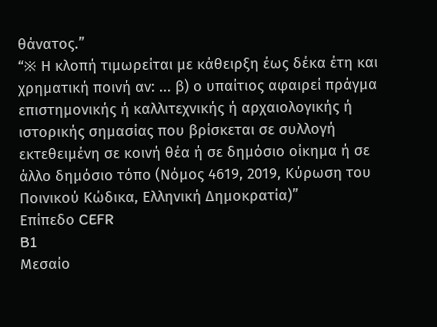θάνατος.”
“※ Η κλοπή τιμωρείται με κάθειρξη έως δέκα έτη και χρηματική ποινή αν: ... β) ο υπαίτιος αφαιρεί πράγμα επιστημονικής ή καλλιτεχνικής ή αρχαιολογικής ή ιστορικής σημασίας που βρίσκεται σε συλλογή εκτεθειμένη σε κοινή θέα ή σε δημόσιο οίκημα ή σε άλλο δημόσιο τόπο (Νόμος 4619, 2019, Κύρωση του Ποινικού Κώδικα, Ελληνική Δημοκρατία)”
Επίπεδο CEFR
B1
Μεσαίο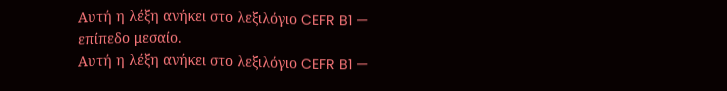Αυτή η λέξη ανήκει στο λεξιλόγιο CEFR B1 — επίπεδο μεσαίο.
Αυτή η λέξη ανήκει στο λεξιλόγιο CEFR B1 —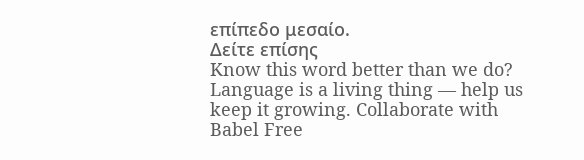επίπεδο μεσαίο.
Δείτε επίσης
Know this word better than we do? Language is a living thing — help us keep it growing. Collaborate with Babel Free